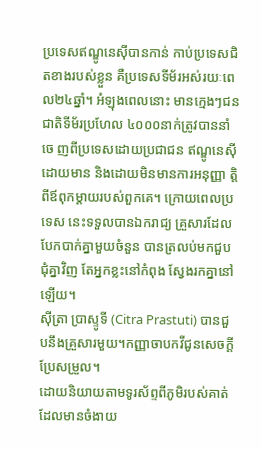ប្រទេសឥណ្ឌូនេស៊ីបានកាន់ កាប់ប្រទេសជិតខាងរបស់ខ្លួន គឺប្រទេសទីម័រអស់រយៈពេល២៤ឆ្នាំ។ អំឡុងពេលនោះ មានក្មេងៗជនជាតិទីម័រប្រហែល ៤០០០នាក់ត្រូវបាននាំចេ ញពីប្រទេសដោយប្រជាជន ឥណ្ឌូនេស៊ី ដោយមាន និងដោយមិនមានការអនុញ្ញា ត្តិពីឪពុកម្តាយរបស់ពួកគេ។ ក្រោយពេលប្រទេស នេះទទួលបានឯករាជ្យ គ្រួសារដែលបែកបាក់គ្នាមួយចំនួន បានត្រលប់មកជួបជុំគ្នាវិញ តែអ្នកខ្លះនៅកំពុង ស្វែងរកគ្នានៅឡើយ។
ស៊ីត្រា ប្រាស្ទូទី (Citra Prastuti) បានជួបនឹងគ្រួសារមួយ។កញ្ញាចាបកវីជូនសេចក្ដីប្រែសម្រួល។
ដោយនិយាយតាមទូរស័ព្ទពីភូមិរបស់គាត់ ដែលមានចំងាយ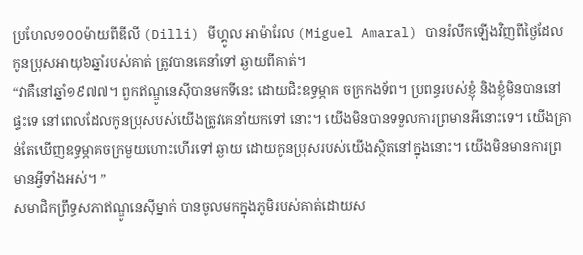ប្រហែល១០០ម៉ាយពីឌីលី (Dilli) មីហ្គូល អាម៉ារែល (Miguel Amaral) បានរំលឹកឡើងវិញពីថ្ងៃដែលកូនប្រុសអាយុ៦ឆ្នាំរបស់គាត់ ត្រូវបានគេនាំទៅ ឆ្ងាយពីគាត់។
“វាគឺនៅឆ្នាំ១៩៧៧។ ពួកឥណ្ឌូនេស៊ីបានមកទីនេះ ដោយជិះឧទ្ធម្ភាគ ចក្រកងទ័ព។ ប្រពន្ធរបស់ខ្ញុំ និងខ្ញុំមិនបាននៅផ្ទះទេ នៅពេលដែលកូនប្រុសបស់យើងត្រូវគេនាំយកទៅ នោះ។ យើងមិនបានទទួលការព្រមានអីនោះទេ។ យើងគ្រាន់តែឃើញឧទ្ធម្ភាគចក្រមួយហោះហើរទៅ ឆ្ងាយ ដោយកូនប្រុសរបស់យើងស្ថិតនៅក្នុងនោះ។ យើងមិនមានការព្រមានអ្វីទាំងអស់។ ”
សមាជិកព្រឹទ្ធសភាឥណ្ឌូនេស៊ីម្នាក់ បានចូលមកក្នុងភូមិរបស់គាត់ដោយស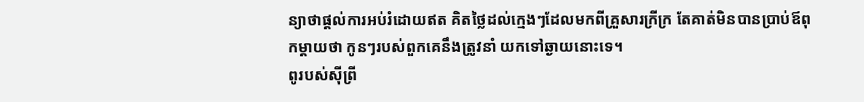ន្យាថាផ្តល់ការអប់រំដោយឥត គិតថ្លៃដល់ក្មេងៗដែលមកពីគ្រួសារក្រីក្រ តែគាត់មិនបានប្រាប់ឪពុកម្តាយថា កូនៗរបស់ពួកគេនឹងត្រូវនាំ យកទៅឆ្ងាយនោះទេ។
ពូរបស់ស៊ីព្រី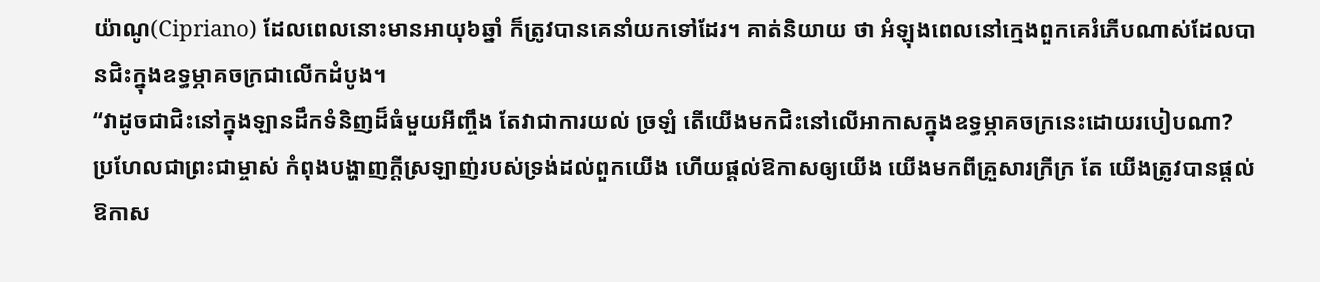យ៉ាណូ(Cipriano) ដែលពេលនោះមានអាយុ៦ឆ្នាំ ក៏ត្រូវបានគេនាំយកទៅដែរ។ គាត់និយាយ ថា អំឡុងពេលនៅក្មេងពួកគេរំភើបណាស់ដែលបានជិះក្នុងឧទ្ធម្ភាគចក្រជាលើកដំបូង។
“វាដូចជាជិះនៅក្នុងឡានដឹកទំនិញដ៏ធំមួយអីញ្ចឹង តែវាជាការយល់ ច្រឡំ តើយើងមកជិះនៅលើអាកាសក្នុងឧទ្ធម្ភាគចក្រនេះដោយរបៀបណា? ប្រហែលជាព្រះជាម្ចាស់ កំពុងបង្ហាញក្តីស្រឡាញ់របស់ទ្រង់ដល់ពួកយើង ហើយផ្តល់ឱកាសឲ្យយើង យើងមកពីគ្រួសារក្រីក្រ តែ យើងត្រូវបានផ្តល់ឱកាស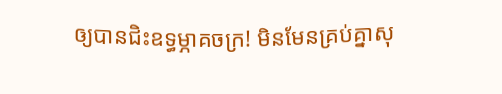ឲ្យបានជិះឧទ្ធម្ភាគចក្រ! មិនមែនគ្រប់គ្នាសុ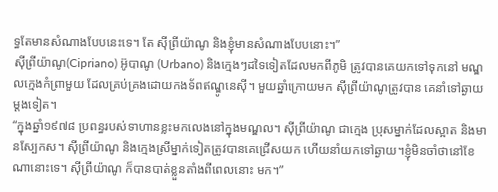ទ្ធតែមានសំណាងបែបនេះទេ។ តែ ស៊ីព្រីយ៉ាណូ និងខ្ញុំមានសំណាងបែបនោះ។”
ស៊ីព្រីយ៉ាណូ(Cipriano) អ៊ូបាណូ (Urbano) និងក្មេងៗដទៃទៀតដែលមកពីភូមិ ត្រូវបានគេយកទៅទុកនៅ មណ្ឌលក្មេងកំព្រាមួយ ដែលគ្រប់គ្រងដោយកងទ័ពឥណ្ឌូនេស៊ី។ មួយឆ្នាំក្រោយមក ស៊ីព្រីយ៉ាណូត្រូវបាន គេនាំទៅឆ្ងាយម្តងទៀត។
“ក្នុងឆ្នាំ១៩៧៨ ប្រពន្ធរបស់ទាហានខ្លះមកលេងនៅក្នុងមណ្ឌល។ ស៊ីព្រីយ៉ាណូ ជាក្មេង ប្រុសម្នាក់ដែលស្អាត និងមានស្បែកស។ ស៊ីព្រីយ៉ាណូ និងក្មេងស្រីម្នាក់ទៀតត្រូវបានគេជ្រើសយក ហើយនាំយកទៅឆ្ងាយ។ខ្ញុំមិនចាំថានៅខែណានោះទេ។ ស៊ីព្រីយ៉ាណូ ក៏បានបាត់ខ្លួនតាំងពីពេលនោះ មក។”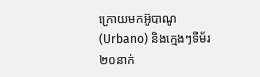ក្រោយមកអ៊ូបាណូ(Urbano) និងក្មេងៗទីម័រ២០នាក់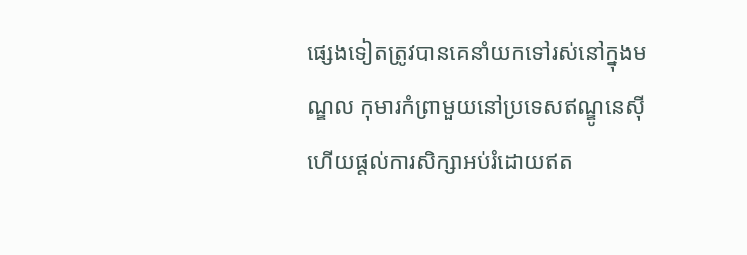ផ្សេងទៀតត្រូវបានគេនាំយកទៅរស់នៅក្នុងមណ្ឌល កុមារកំព្រាមួយនៅប្រទេសឥណ្ឌូនេស៊ី ហើយផ្តល់ការសិក្សាអប់រំដោយឥត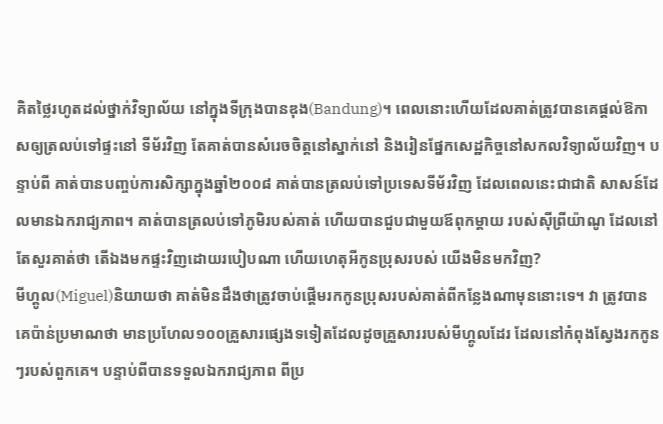គិតថ្លៃរហូតដល់ថ្នាក់វិទ្យាល័យ នៅក្នុងទីក្រុងបានឌុង(Bandung)។ ពេលនោះហើយដែលគាត់ត្រូវបានគេផ្តល់ឱកាសឲ្យត្រលប់ទៅផ្ទះនៅ ទីម័រវិញ តែគាត់បានសំរេចចិត្តនៅស្នាក់នៅ និងរៀនផ្នែកសេដ្ឋកិច្ចនៅសកលវិទ្យាល័យវិញ។ បន្ទាប់ពី គាត់បានបញ្ចប់ការសិក្សាក្នុងឆ្នាំ២០០៨ គាត់បានត្រលប់ទៅប្រទេសទីម័រវិញ ដែលពេលនេះជាជាតិ សាសន៍ដែលមានឯករាជ្យភាព។ គាត់បានត្រលប់ទៅភូមិរបស់គាត់ ហើយបានជួបជាមួយឪពុកម្តាយ របស់ស៊ីព្រីយ៉ាណូ ដែលនៅតែសួរគាត់ថា តើឯងមកផ្ទះវិញដោយរបៀបណា ហើយហេតុអីកូនប្រុសរបស់ យើងមិនមកវិញ?
មីហ្គូល(Miguel)និយាយថា គាត់មិនដឹងថាត្រូវចាប់ផ្តើមរកកូនប្រុសរបស់គាត់ពីកន្លែងណាមុននោះទេ។ វា ត្រូវបានគេប៉ាន់ប្រមាណថា មានប្រហែល១០០គ្រួសារផ្សេងទទៀតដែលដូចគ្រួសាររបស់មីហ្គូលដែរ ដែលនៅកំពុងស្វែងរកកូនៗរបស់ពួកគេ។ បន្ទាប់ពីបានទទួលឯករាជ្យភាព ពីប្រ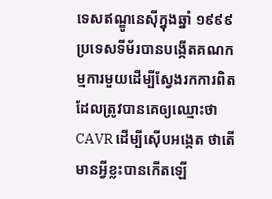ទេសឥណ្ឌូនេស៊ីក្នុងឆ្នាំ ១៩៩៩ ប្រទេសទីម័របានបង្កើតគណកម្មការមួយដើម្បីស្វែងរកការពិតដែលត្រូវបានគេឲ្យឈ្មោះថា CAVR ដើម្បីស៊ើបអង្កេត ថាតើមានអ្វីខ្លះបានកើតឡើ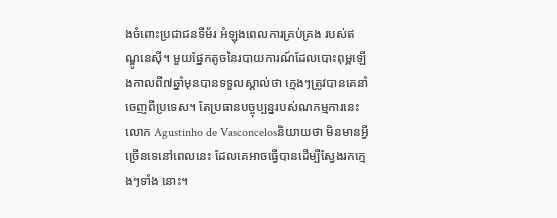ងចំពោះប្រជាជនទីម័រ អំឡុងពេលការគ្រប់គ្រង របស់ឥណ្ឌូនេស៊ី។ មួយផ្នែកតូចនៃរបាយការណ៍ដែលបោះពុម្ពឡើងកាលពី៧ឆ្នាំមុនបានទទួលស្គាល់ថា ក្មេងៗត្រូវបានគេនាំចេញពីប្រទេស។ តែប្រធានបច្ចុប្បន្នរបស់ណកម្មការនេះ លោក Agustinho de Vasconcelosនិយាយថា មិនមានអ្វីច្រើនទេនៅពេលនេះ ដែលគេអាចធ្វើបានដើម្បីស្វែងរកក្មេងៗទាំង នោះ។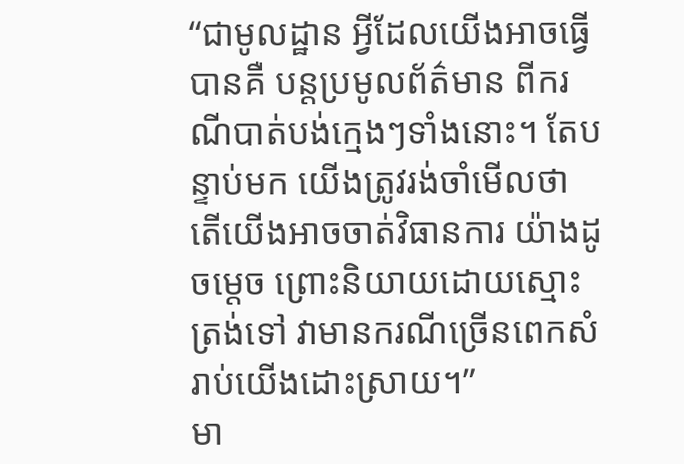“ជាមូលដ្ឋាន អ្វីដែលយើងអាចធ្វើបានគឺ បន្តប្រមូលព័ត៌មាន ពីករណីបាត់បង់ក្មេងៗទាំងនោះ។ តែបន្ទាប់មក យើងត្រូវរង់ចាំមើលថា តើយើងអាចចាត់វិធានការ យ៉ាងដូចម្តេច ព្រោះនិយាយដោយស្មោះត្រង់ទៅ វាមានករណីច្រើនពេកសំរាប់យើងដោះស្រាយ។”
មា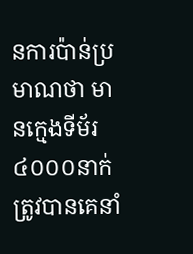នការប៉ាន់ប្រមាណថា មានក្មេងទីម័រ៤០០០នាក់ត្រូវបានគេនាំ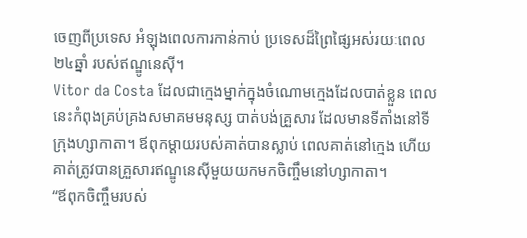ចេញពីប្រទេស អំឡុងពេលការកាន់កាប់ ប្រទេសដ៏ព្រៃផ្សៃអស់រយៈពេល២៤ឆ្នាំ របស់ឥណ្ឌូនេស៊ី។
Vitor da Costa ដែលជាក្មេងម្នាក់ក្នុងចំណោមក្មេងដែលបាត់ខ្លួន ពេលនេះកំពុងគ្រប់គ្រងសមាគមមនុស្ស បាត់បង់គ្រួសារ ដែលមានទីតាំងនៅទីក្រុងហ្សាកាតា។ ឪពុកម្តាយរបស់គាត់បានស្លាប់ ពេលគាត់នៅក្មេង ហើយគាត់ត្រូវបានគ្រួសារឥណ្ឌូនេស៊ីមួយយកមកចិញ្ចឹមនៅហ្សាកាតា។
“ឪពុកចិញ្ចឹមរបស់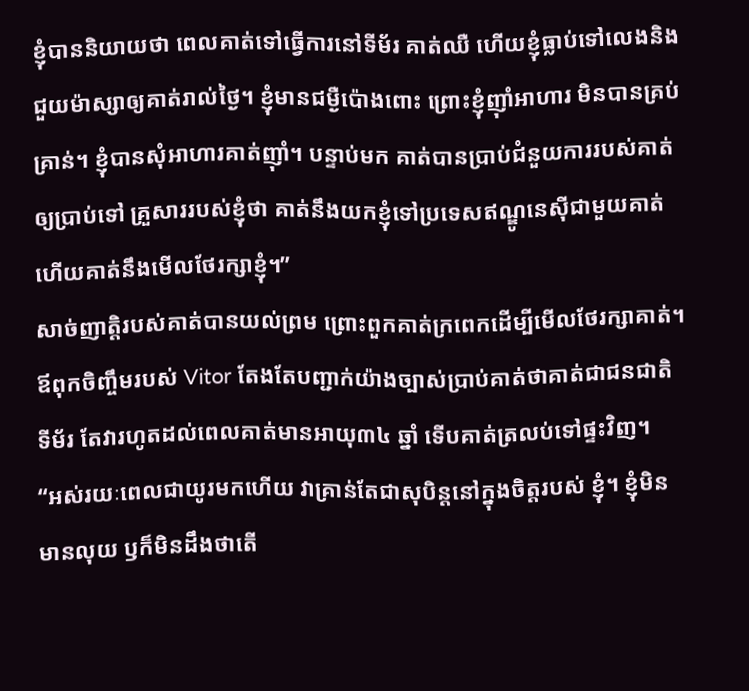ខ្ញុំបាននិយាយថា ពេលគាត់ទៅធ្វើការនៅទីម័រ គាត់ឈឺ ហើយខ្ញុំធ្លាប់ទៅលេងនិងជួយម៉ាស្សាឲ្យគាត់រាល់ថ្ងៃ។ ខ្ញុំមានជម្ងឺប៉ោងពោះ ព្រោះខ្ញុំញ៉ាំអាហារ មិនបានគ្រប់គ្រាន់។ ខ្ញុំបានសុំអាហារគាត់ញ៉ាំ។ បន្ទាប់មក គាត់បានប្រាប់ជំនួយការរបស់គាត់ឲ្យប្រាប់ទៅ គ្រួសាររបស់ខ្ញុំថា គាត់នឹងយកខ្ញុំទៅប្រទេសឥណ្ឌូនេស៊ីជាមួយគាត់ ហើយគាត់នឹងមើលថែរក្សាខ្ញុំ។”
សាច់ញាត្តិរបស់គាត់បានយល់ព្រម ព្រោះពួកគាត់ក្រពេកដើម្បីមើលថែរក្សាគាត់។ ឪពុកចិញ្ចឹមរបស់ Vitor តែងតែបញ្ជាក់យ៉ាងច្បាស់ប្រាប់គាត់ថាគាត់ជាជនជាតិទីម័រ តែវារហូតដល់ពេលគាត់មានអាយុ៣៤ ឆ្នាំ ទើបគាត់ត្រលប់ទៅផ្ទះវិញ។
“អស់រយៈពេលជាយូរមកហើយ វាគ្រាន់តែជាសុបិន្តនៅក្នុងចិត្តរបស់ ខ្ញុំ។ ខ្ញុំមិនមានលុយ ឫក៏មិនដឹងថាតើ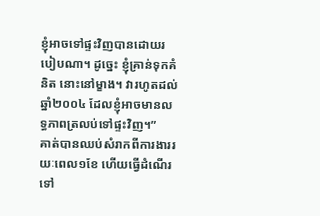ខ្ញុំអាចទៅផ្ទះវិញបានដោយរបៀបណា។ ដូច្នេះ ខ្ញុំគ្រាន់ទុកគំនិត នោះនៅម្ខាង។ វារហូតដល់ឆ្នាំ២០០៤ ដែលខ្ញុំអាចមានលទ្ធភាពត្រលប់ទៅផ្ទះវិញ។”
គាត់បានឈប់សំរាកពីការងាររយៈពេល១ខែ ហើយធ្វើដំណើរទៅ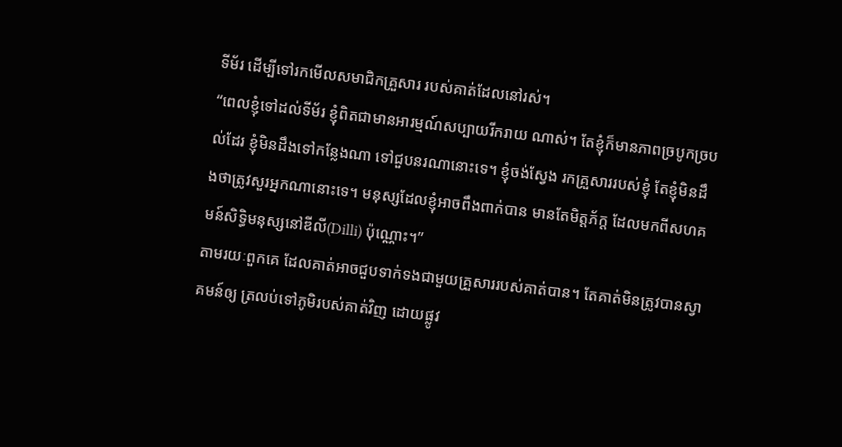ទីម័រ ដើម្បីទៅរកមើលសមាជិកគ្រួសារ របស់គាត់ដែលនៅរស់។
“ពេលខ្ញុំទៅដល់ទីម័រ ខ្ញុំពិតជាមានអារម្មណ៍សប្បាយរីករាយ ណាស់។ តែខ្ញុំក៏មានភាពច្របូកច្របល់ដែរ ខ្ញុំមិនដឹងទៅកន្លែងណា ទៅជួបនរណានោះទេ។ ខ្ញុំចង់ស្វែង រកគ្រួសាររបស់ខ្ញុំ តែខ្ញុំមិនដឹងថាត្រូវសួរអ្នកណានោះទេ។ មនុស្សដែលខ្ញុំអាចពឹងពាក់បាន មានតែមិត្តភ័ក្ត ដែលមកពីសហគមន៍សិទ្ធិមនុស្សនៅឌីលី(Dilli) ប៉ុណ្ណោះ។”
តាមរយៈពួកគេ ដែលគាត់អាចជួបទាក់ទងជាមួយគ្រួសាររបស់គាត់បាន។ តែគាត់មិនត្រូវបានស្វាគមន៍ឲ្យ ត្រលប់ទៅភូមិរបស់គាត់វិញ ដោយផ្លូវ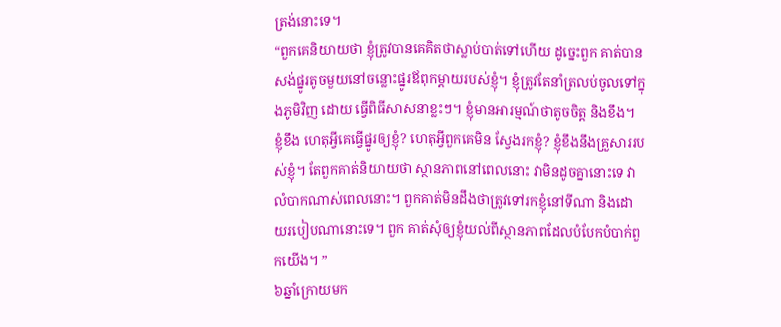ត្រង់នោះទេ។
“ពួកគេនិយាយថា ខ្ញុំត្រូវបានគេគិតថាស្លាប់បាត់ទៅហើយ ដូច្នេះពួក គាត់បានសង់ផ្នូរតូចមួយនៅចន្លោះផ្នូរឪពុកម្តាយរបស់ខ្ញុំ។ ខ្ញុំត្រូវតែនាំត្រលប់ចូលទៅក្នុងភូមិវិញ ដោយ ធ្វើពិធីសាសនាខ្លះៗ។ ខ្ញុំមានអារម្មណ៍ថាតូចចិត្ត និងខឹង។ ខ្ញុំខឹង ហេតុអ្វីគេធ្វើផ្នូរឲ្យខ្ញុំ? ហេតុអ្វីពួកគេមិន ស្វែងរកខ្ញុំ? ខ្ញុំខឹងនឹងគ្រួសាររបស់ខ្ញុំ។ តែពួកគាត់និយាយថា ស្ថានភាពនៅពេលនោះ វាមិនដូចគ្នានោះទេ វាលំបាកណាស់ពេលនោះ។ ពួកគាត់មិនដឹងថាត្រូវទៅរកខ្ញុំនៅទីណា និងដោយរបៀបណានោះទេ។ ពួក គាត់សុំឲ្យខ្ញុំយល់ពីស្ថានភាពដែលបំបែកបំបាក់ពួកយើង។ ”
៦ឆ្នាំក្រោយមក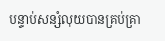បន្ទាប់សន្សំលុយបានគ្រប់គ្រា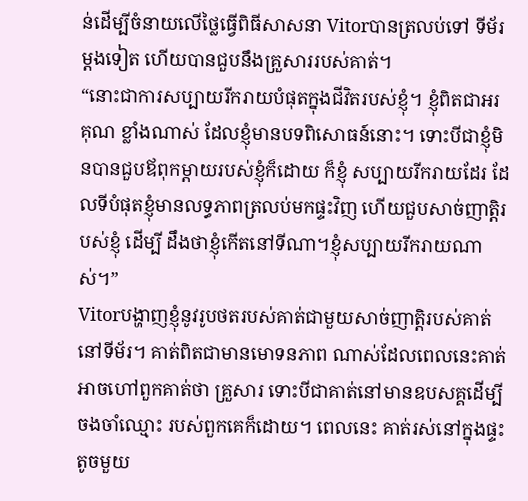ន់ដើម្បីចំនាយលើថ្លៃធ្វើពិធីសាសនា Vitorបានត្រលប់ទៅ ទីម័រម្តងទៀត ហើយបានជួបនឹងគ្រួសាររបស់គាត់។
“នោះជាការសប្បាយរីករាយបំផុតក្នុងជីវិតរបស់ខ្ញុំ។ ខ្ញុំពិតជាអរគុណ ខ្លាំងណាស់ ដែលខ្ញុំមានបទពិសោធន៍នោះ។ ទោះបីជាខ្ញុំមិនបានជួបឪពុកម្តាយរបស់ខ្ញុំក៏ដោយ ក៏ខ្ញុំ សប្បាយរីករាយដែរ ដែលទីបំផុតខ្ញុំមានលទ្ធភាពត្រលប់មកផ្ទះវិញ ហើយជួបសាច់ញាត្តិរបស់ខ្ញុំ ដើម្បី ដឹងថាខ្ញុំកើតនៅទីណា។ខ្ញុំសប្បាយរីករាយណាស់។”
Vitorបង្ហាញខ្ញុំនូវរូបថតរបស់គាត់ជាមួយសាច់ញាត្តិរបស់គាត់នៅទីម័រ។ គាត់ពិតជាមានមោទនភាព ណាស់ដែលពេលនេះគាត់អាចហៅពួកគាត់ថា គ្រួសារ ទោះបីជាគាត់នៅមានឧបសគ្គដើម្បីចងចាំឈ្មោះ របស់ពួកគេក៏ដោយ។ ពេលនេះ គាត់រស់នៅក្នុងផ្ទះតូចមួយ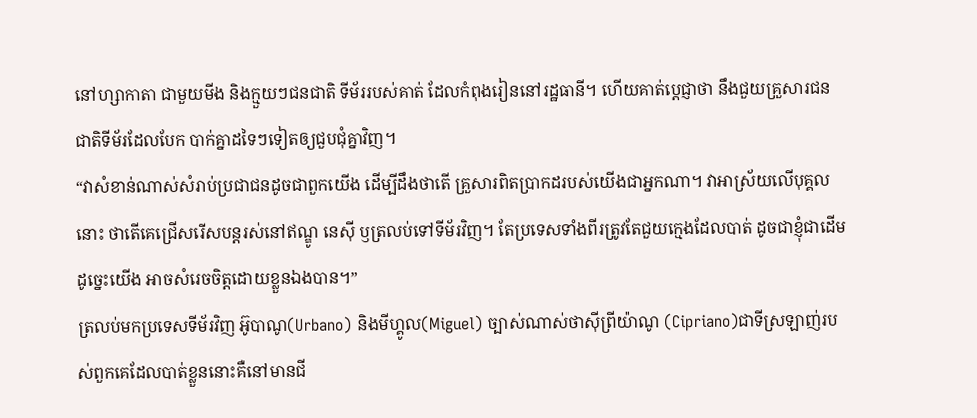នៅហ្សាកាតា ជាមួយមីង និងក្មួយៗជនជាតិ ទីម័ររបស់គាត់ ដែលកំពុងរៀននៅរដ្ឋធានី។ ហើយគាត់ប្តេជ្ញាថា នឹងជួយគ្រួសារជនជាតិទីម័រដែលបែក បាក់គ្នាដទៃៗទៀតឲ្យជួបជុំគ្នាវិញ។
“វាសំខាន់ណាស់សំរាប់ប្រជាជនដូចជាពួកយើង ដើម្បីដឹងថាតើ គ្រួសារពិតប្រាកដរបស់យើងជាអ្នកណា។ វាអាស្រ័យលើបុគ្គលនោះ ថាតើគេជ្រើសរើសបន្តរស់នៅឥណ្ឌូ នេស៊ី ឫត្រលប់ទៅទីម័រវិញ។ តែប្រទេសទាំងពីរត្រូវតែជួយក្មេងដែលបាត់ ដូចជាខ្ញុំជាដើម ដូច្នេះយើង អាចសំរេចចិត្តដោយខ្លួនឯងបាន។”
ត្រលប់មកប្រទេសទីម័រវិញ អ៊ូបាណូ(Urbano) និងមីហ្គូល(Miguel) ច្បាស់ណាស់ថាស៊ីព្រីយ៉ាណូ (Cipriano)ជាទីស្រឡាញ់របស់ពួកគេដែលបាត់ខ្លួននោះគឺនៅមានជី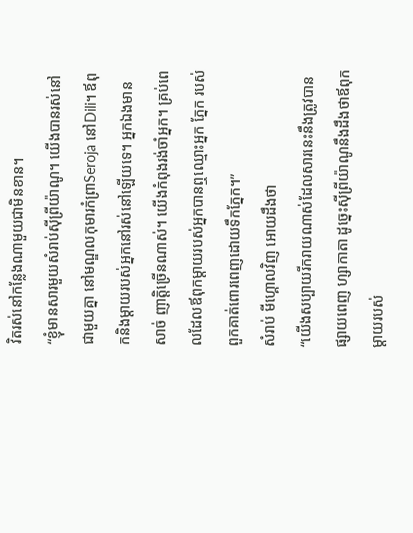វិតរស់នៅកន្លែងណាមួយជាមិនខាន។
“ខ្ញុំមានសារមួយសំរាប់ស៊ីព្រីយ៉ាណូ។ យើងបានរស់នៅជាមួយគ្នា នៅមណ្ឌលកុមារកំព្រាSeroja នៅDili។ ឪពុកនិងម្តាយរបស់អ្នកនៅរស់នៅឡើយទេ។ អ្នកឯងមានសាច់ ញាត្តិច្រើនណាស់។ យើងកំពុងរង់ចាំអ្នក។ គ្រប់ពេលដែលឪពុកម្តាយរបស់អ្នកបានឮឈ្មោះអ្នក ភ្នែក របស់ពួកគាត់ពោរពេញដោយទឹកភ្នែក។”
សំរាប់ មីហ្គោលវិញ អោយដឹងថា
“យើងសប្បាយរីករាយណាស់ដែលសារនេះនឹងត្រូវបានផ្សាយពេញ ហ្សាកាតា ដូច្នេះស៊ីព្រីយ៉ាណូនឹងដឹងថាឪពុកម្តាយរបស់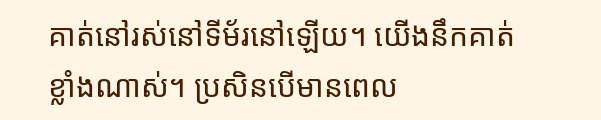គាត់នៅរស់នៅទីម័រនៅឡើយ។ យើងនឹកគាត់ ខ្លាំងណាស់។ ប្រសិនបើមានពេល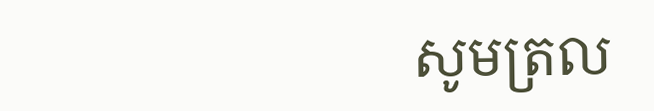សូមត្រល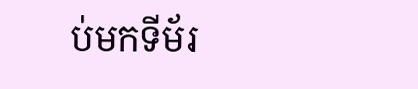ប់មកទីម័រ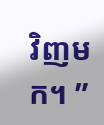វិញមក។ ”